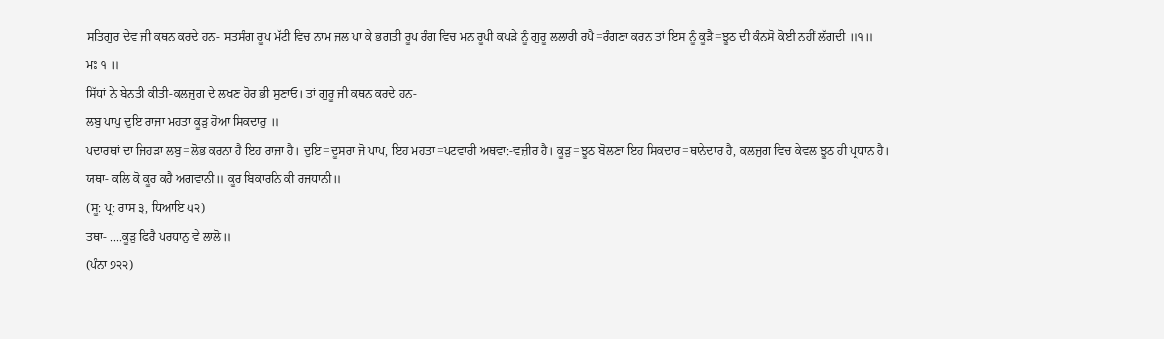ਸਤਿਗੁਰ ਦੇਵ ਜੀ ਕਥਨ ਕਰਦੇ ਹਨ- ਸਤਸੰਗ ਰੂਪ ਮੱਟੀ ਵਿਚ ਨਾਮ ਜਲ ਪਾ ਕੇ ਭਗਤੀ ਰੂਪ ਰੰਗ ਵਿਚ ਮਨ ਰੂਪੀ ਕਪੜੇ ਨੂੰ ਗੁਰੂ ਲਲਾਰੀ ਰਪੈ=ਰੰਗਣਾ ਕਰਨ ਤਾਂ ਇਸ ਨੂੰ ਕੂੜੈ=ਝੂਠ ਦੀ ਕੰਨਸੋ ਕੋਈ ਨਹੀਂ ਲੱਗਦੀ ॥੧॥
ਮਃ ੧ ॥
ਸਿੱਧਾਂ ਨੇ ਬੇਨਤੀ ਕੀਤੀ-ਕਲਜੁਗ ਦੇ ਲਖਣ ਹੋਰ ਭੀ ਸੁਣਾਓ। ਤਾਂ ਗੁਰੂ ਜੀ ਕਥਨ ਕਰਦੇ ਹਨ-
ਲਬੁ ਪਾਪੁ ਦੁਇ ਰਾਜਾ ਮਹਤਾ ਕੂੜੁ ਹੋਆ ਸਿਕਦਾਰੁ ॥
ਪਦਾਰਥਾਂ ਦਾ ਜਿਹੜਾ ਲਬੁ=ਲੋਭ ਕਰਨਾ ਹੈ ਇਹ ਰਾਜਾ ਹੈ। ਦੁਇ=ਦੂਸਰਾ ਜੋ ਪਾਪ, ਇਹ ਮਹਤਾ=ਪਟਵਾਰੀ ਅਥਵਾ:-ਵਜ਼ੀਰ ਹੈ। ਕੂੜੁ=ਝੂਠ ਬੋਲਣਾ ਇਹ ਸਿਕਦਾਰ=ਥਾਨੇਦਾਰ ਹੈ, ਕਲਜੁਗ ਵਿਚ ਕੇਵਲ ਝੂਠ ਹੀ ਪ੍ਰਧਾਨ ਹੈ।
ਯਥਾ- ਕਲਿ ਕੋ ਕੂਰ ਕਹੈ ਅਗਵਾਨੀ॥ ਕੂਰ ਬਿਕਾਰਨਿ ਕੀ ਰਜਧਾਨੀ॥
(ਸੂ: ਪ੍ਰ: ਰਾਸ ੩, ਧਿਆਇ ੫੨)
ਤਥਾ- ....ਕੂੜੁ ਫਿਰੈ ਪਰਧਾਨੁ ਵੇ ਲਾਲੋ॥
(ਪੰਨਾ ੭੨੨)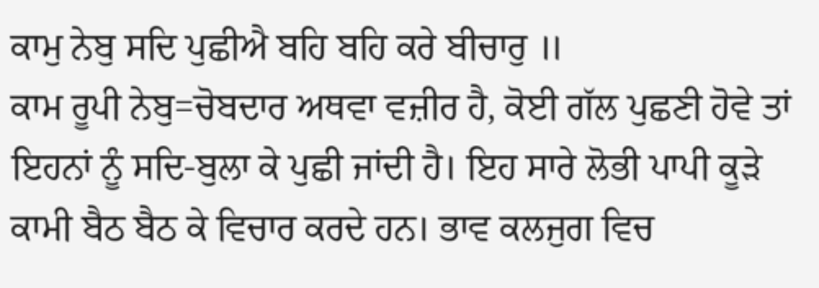ਕਾਮੁ ਨੇਬੁ ਸਦਿ ਪੁਛੀਐ ਬਹਿ ਬਹਿ ਕਰੇ ਬੀਚਾਰੁ ॥
ਕਾਮ ਰੂਪੀ ਨੇਬੁ=ਚੋਬਦਾਰ ਅਥਵਾ ਵਜ਼ੀਰ ਹੈ, ਕੋਈ ਗੱਲ ਪੁਛਣੀ ਹੋਵੇ ਤਾਂ ਇਹਨਾਂ ਨੂੰ ਸਦਿ-ਬੁਲਾ ਕੇ ਪੁਛੀ ਜਾਂਦੀ ਹੈ। ਇਹ ਸਾਰੇ ਲੋਭੀ ਪਾਪੀ ਕੂੜੇ ਕਾਮੀ ਬੈਠ ਬੈਠ ਕੇ ਵਿਚਾਰ ਕਰਦੇ ਹਨ। ਭਾਵ ਕਲਜੁਗ ਵਿਚ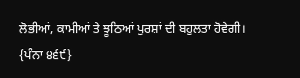ਲੋਭੀਆਂ, ਕਾਮੀਆਂ ਤੇ ਝੂਠਿਆਂ ਪੁਰਸ਼ਾਂ ਦੀ ਬਹੁਲਤਾ ਹੋਵੇਗੀ।
{ਪੰਨਾ ੪੬੯}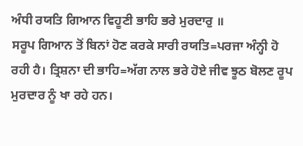ਅੰਧੀ ਰਯਤਿ ਗਿਆਨ ਵਿਹੂਣੀ ਭਾਹਿ ਭਰੇ ਮੁਰਦਾਰੁ ॥
ਸਰੂਪ ਗਿਆਨ ਤੋਂ ਬਿਨਾਂ ਹੋਣ ਕਰਕੇ ਸਾਰੀ ਰਯਤਿ=ਪਰਜਾ ਅੰਨ੍ਹੀ ਹੋ ਰਹੀ ਹੈ। ਤ੍ਰਿਸ਼ਨਾ ਦੀ ਭਾਹਿ=ਅੱਗ ਨਾਲ ਭਰੇ ਹੋਏ ਜੀਵ ਝੂਠ ਬੋਲਣ ਰੂਪ ਮੁਰਦਾਰ ਨੂੰ ਖਾ ਰਹੇ ਹਨ।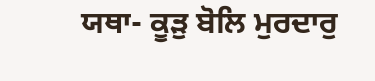ਯਥਾ- ਕੂੜੁ ਬੋਲਿ ਮੁਰਦਾਰੁ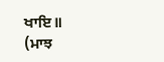ਖਾਇ॥
(ਮਾਝ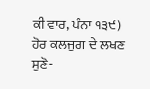ਕੀ ਵਾਰ, ਪੰਨਾ ੧੩੯)
ਹੋਰ ਕਲਜੁਗ ਦੇ ਲਖਣ ਸੁਣੋ-